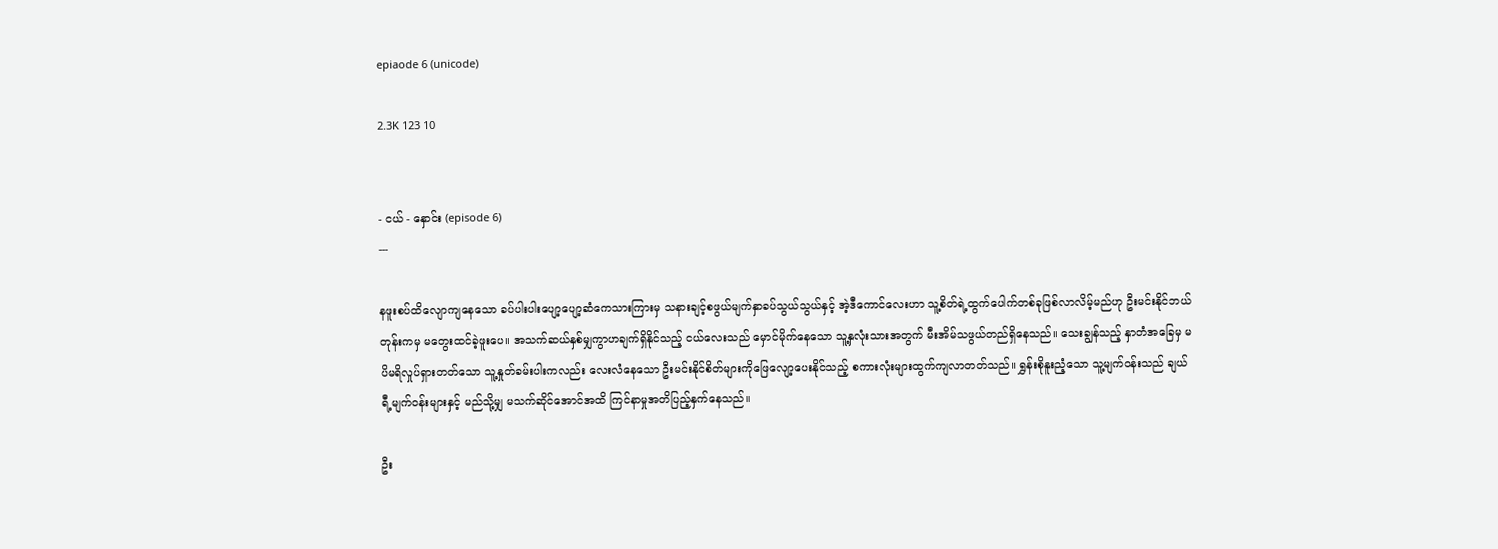epiaode 6 (unicode)

2.3K 123 10


- ငယ် - နှောင်း (episode 6)
---

နဖူးစပ်ထိလျောကျနေသော ခပ်ပါးပါးပျော့ပျော့ဆံကေသားကြားမှ သနားချင့်စဖွယ်မျက်နှာခပ်သွယ်သွယ်နှင့် အဲ့ဒီကောင်လေးဟာ သူ့စိတ်ရဲ့ထွက်ပေါက်တစ်ခုဖြစ်လာလိမ့်မည်ဟု ဦးမင်းနိုင်ဘယ်တုန်းကမှ မတွေးထင်ခဲ့ဖူးပေ။ အသက်ဆယ်နှစ်မျှကွာဟချက်ရှိနိုင်သည့် ငယ်လေးသည် မှောင်မိုက်နေသော သူ့နှလုံးသားအတွက် မီးအိမ်သဖွယ်တည်ရှိနေသည်။ သေးချွန်သည့် နှာတံအခြေမှ မပိမရိလှုပ်ရှားတတ်သော သူ့နှုတ်ခမ်းပါးကလည်း လေးလံနေသော ဦးမင်းနိုင်စိတ်များကိုဖြေလျော့ပေးနိုင်သည့် စကားလုံးများထွက်ကျလာတတ်သည်။ ရွှန်းစိုနူးညံ့သော သူ့မျက်ဝန်းသည် ချယ်ရီ့မျက်ဝန်းများနှင့် မည်သို့မျှ မသက်ဆိုင်အောင်အထိ ကြင်နာမှုအတိပြည့်နှက်နေသည်။

ဦး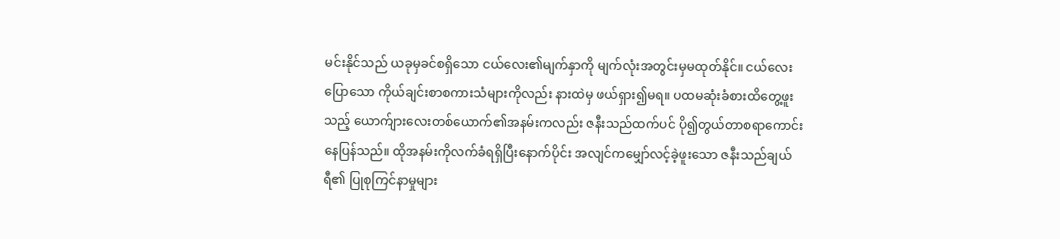မင်းနိုင်သည် ယခုမှခင်စရှိသော ငယ်လေး၏မျက်နှာကို မျက်လုံးအတွင်းမှမထုတ်နိုင်။ ငယ်လေးပြောသော ကိုယ်ချင်းစာစကားသံများကိုလည်း နားထဲမှ ဖယ်ရှား၍မရ။ ပထမဆုံးခံစားထိတွေ့ဖူးသည့် ယောက်ျားလေးတစ်ယောက်၏အနမ်းကလည်း ဇနီးသည်ထက်ပင် ပို၍တွယ်တာစရာကောင်းနေပြန်သည်။ ထိုအနမ်းကိုလက်ခံရရှိပြီးနောက်ပိုင်း အလျင်ကမျှော်လင့်ခဲ့ဖူးသော ဇနီးသည်ချယ်ရီ၏ ပြုစုကြင်နာမှုများ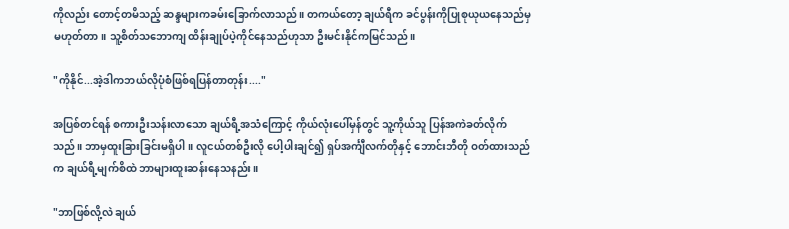ကိုလည်း တောင့်တမိသည့် ဆန္ဒများကခမ်းခြောက်လာသည်။ တကယ်တော့ ချယ်ရီက ခင်ပွန်းကိုပြုစုယုယနေသည်မှမဟုတ်တာ။ သူ့စိတ်သဘောကျ ထိန်းချုပ်ပဲ့ကိုင်နေသည်ဟုသာ ဦးမင်းနိုင်ကမြင်သည်။

"ကိုနိုင်...အဲ့ဒါကဘယ်လိုပုံစံဖြစ်ရပြန်တာတုန်း...."

အပြစ်တင်ရန် စကားဦးသန်းလာသော ချယ်ရီ့အသံကြောင့် ကိုယ်လုံးပေါ်မှန်တွင် သူ့ကိုယ်သူ ပြန်အကဲခတ်လိုက်သည်။ ဘာမှထူးခြားခြင်းမရှိပါ။ လူငယ်တစ်ဦးလို ပေါ့ပါးချင်၍ ရှပ်အင်္ကျီလက်တိုနှင့် ဘောင်းဘီတို ဝတ်ထားသည်က ချယ်ရီ့မျက်စိထဲ ဘာများထူးဆန်းနေသနည်း။

"ဘာဖြစ်လို့လဲ ချယ်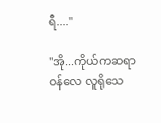ရီ...."

"အို...ကိုယ်ကဆရာဝန်လေ လူရိုသေ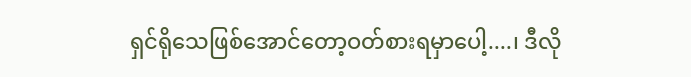ရှင်ရိုသေဖြစ်အောင်တော့ဝတ်စားရမှာပေါ့....၊ ဒီလို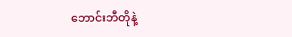ဘောင်းဘီတိုနဲ့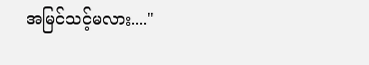အမြင်သင့်မလား...."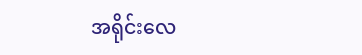အရိုင်းလေ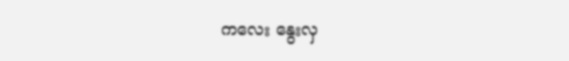ကလေး နွေးလှ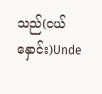သည်(ငယ်နှောင်း)Unde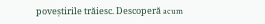poveștirile trăiesc. Descoperă acum